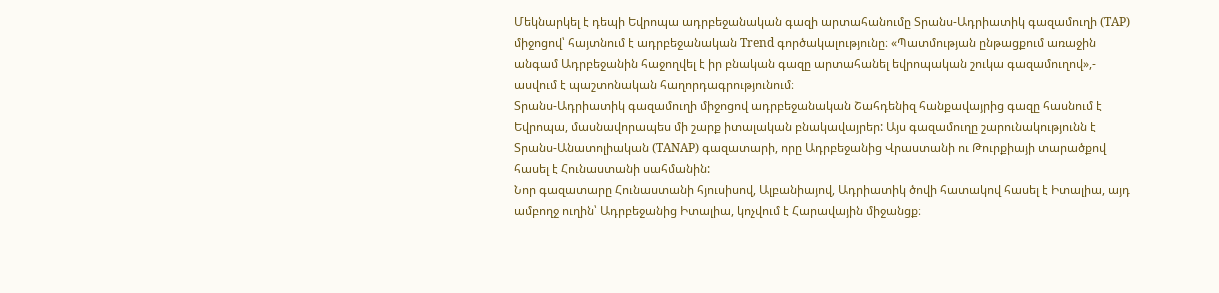Մեկնարկել է դեպի Եվրոպա ադրբեջանական գազի արտահանումը Տրանս-Ադրիատիկ գազամուղի (TAP) միջոցով՝ հայտնում է ադրբեջանական Trend գործակալությունը։ «Պատմության ընթացքում առաջին անգամ Ադրբեջանին հաջողվել է իր բնական գազը արտահանել եվրոպական շուկա գազամուղով»,- ասվում է պաշտոնական հաղորդագրությունում։
Տրանս-Ադրիատիկ գազամուղի միջոցով ադրբեջանական Շահդենիզ հանքավայրից գազը հասնում է Եվրոպա, մասնավորապես մի շարք իտալական բնակավայրեր: Այս գազամուղը շարունակությունն է Տրանս-Անատոլիական (TANAP) գազատարի, որը Ադրբեջանից Վրաստանի ու Թուրքիայի տարածքով հասել է Հունաստանի սահմանին:
Նոր գազատարը Հունաստանի հյուսիսով, Ալբանիայով, Ադրիատիկ ծովի հատակով հասել է Իտալիա, այդ ամբողջ ուղին՝ Ադրբեջանից Իտալիա, կոչվում է Հարավային միջանցք։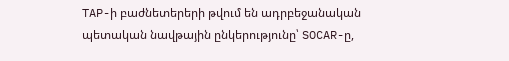TAP-ի բաժնետերերի թվում են ադրբեջանական պետական նավթային ընկերությունը՝ SOCAR-ը,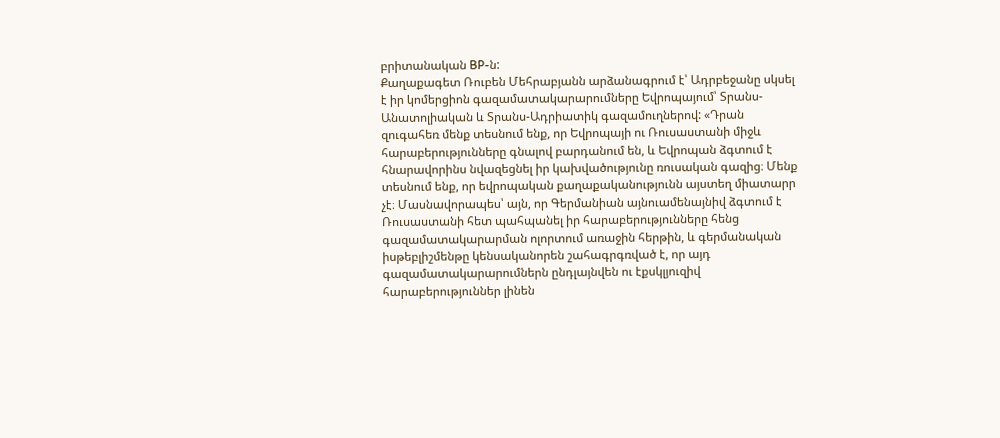բրիտանական BP-ն:
Քաղաքագետ Ռուբեն Մեհրաբյանն արձանագրում է՝ Ադրբեջանը սկսել է իր կոմերցիոն գազամատակարարումները Եվրոպայում՝ Տրանս-Անատոլիական և Տրանս-Ադրիատիկ գազամուղներով: «Դրան զուգահեռ մենք տեսնում ենք, որ Եվրոպայի ու Ռուսաստանի միջև հարաբերությունները գնալով բարդանում են, և Եվրոպան ձգտում է հնարավորինս նվազեցնել իր կախվածությունը ռուսական գազից։ Մենք տեսնում ենք, որ եվրոպական քաղաքականությունն այստեղ միատարր չէ։ Մասնավորապես՝ այն, որ Գերմանիան այնուամենայնիվ ձգտում է Ռուսաստանի հետ պահպանել իր հարաբերությունները հենց գազամատակարարման ոլորտում առաջին հերթին, և գերմանական իսթեբլիշմենթը կենսականորեն շահագրգռված է, որ այդ գազամատակարարումներն ընդլայնվեն ու էքսկլյուզիվ հարաբերություններ լինեն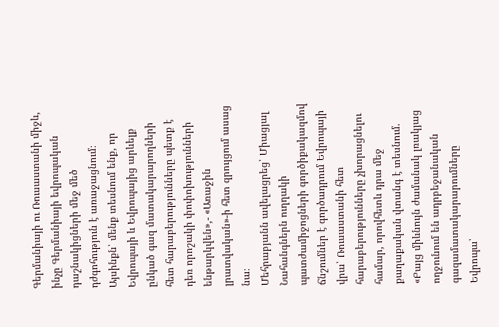Գերմանիայի ու Ռուսաստանի միջև, ինչը Գերմանիայի եվրոպական դաշնակիցների մեջ մեծ դժգոհություն է առաջացնում։ Այսինքն՝ մենք տեսնում ենք, որ Եվրոպայի և Եվրոպայից արևելք ընկած գազ մատակարարողների հետ հարաբերությունները պետք է դեռ որոշակի փոփոխությունների ենթարկվեն»,- «Առաջին լրատվական»-ի հետ զրույցում ասաց նա։
Մեհրաբյանն ավելացրեց՝ Միացյալ Նահանգներն ուղղակի պատժամիջոցների գործիքակազմով ճնշումներ է գործադրում Եվրոպայի վրա՝ Ռուսաստանի հետ հարաբերությունները չխորացնելու համար, որովհետև դրա մեջ քաղաքական վտանգ է տեսնում. «Բայց միևնույն ժամանակ լռակյաց ողջունում են ադրբեջանական գազամատակարարումները Եվրոպա՝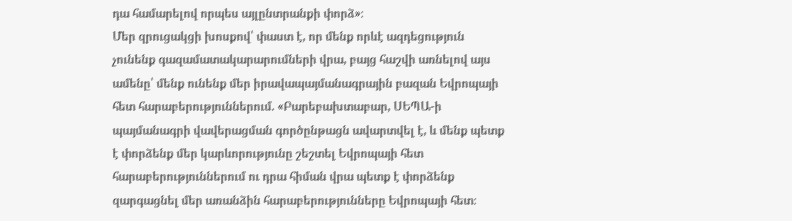դա համարելով որպես այլընտրանքի փորձ»։
Մեր զրուցակցի խոսքով՝ փաստ է, որ մենք որևէ ազդեցություն չունենք գազամատակարարումների վրա, բայց հաշվի առնելով այս ամենը՝ մենք ունենք մեր իրավապայմանագրային բազան Եվրոպայի հետ հարաբերություններում. «Բարեբախտաբար, ՍԵՊԱ-ի պայմանագրի վավերացման գործընթացն ավարտվել է, և մենք պետք է փորձենք մեր կարևորությունը շեշտել Եվրոպայի հետ հարաբերություններում ու դրա հիման վրա պետք է փորձենք զարգացնել մեր առանձին հարաբերությունները Եվրոպայի հետ։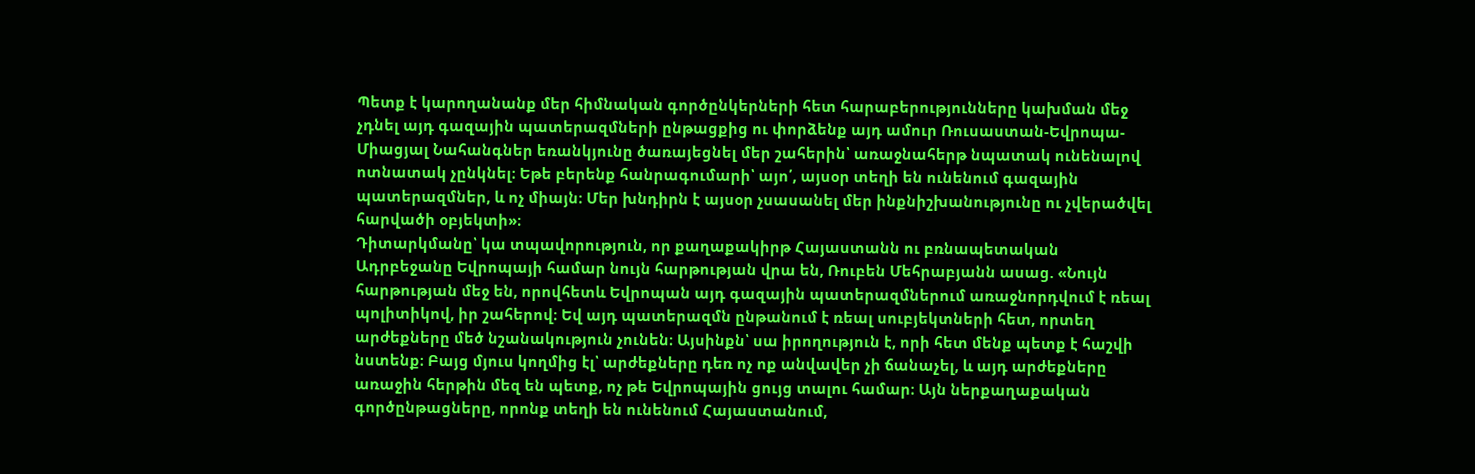Պետք է կարողանանք մեր հիմնական գործընկերների հետ հարաբերությունները կախման մեջ չդնել այդ գազային պատերազմների ընթացքից ու փորձենք այդ ամուր Ռուսաստան-Եվրոպա-Միացյալ Նահանգներ եռանկյունը ծառայեցնել մեր շահերին՝ առաջնահերթ նպատակ ունենալով ոտնատակ չընկնել։ Եթե բերենք հանրագումարի՝ այո՛, այսօր տեղի են ունենում գազային պատերազմներ, և ոչ միայն։ Մեր խնդիրն է այսօր չսասանել մեր ինքնիշխանությունը ու չվերածվել հարվածի օբյեկտի»։
Դիտարկմանը՝ կա տպավորություն, որ քաղաքակիրթ Հայաստանն ու բռնապետական Ադրբեջանը Եվրոպայի համար նույն հարթության վրա են, Ռուբեն Մեհրաբյանն ասաց. «Նույն հարթության մեջ են, որովհետև Եվրոպան այդ գազային պատերազմներում առաջնորդվում է ռեալ պոլիտիկով, իր շահերով։ Եվ այդ պատերազմն ընթանում է ռեալ սուբյեկտների հետ, որտեղ արժեքները մեծ նշանակություն չունեն։ Այսինքն՝ սա իրողություն է, որի հետ մենք պետք է հաշվի նստենք։ Բայց մյուս կողմից էլ՝ արժեքները դեռ ոչ ոք անվավեր չի ճանաչել, և այդ արժեքները առաջին հերթին մեզ են պետք, ոչ թե Եվրոպային ցույց տալու համար։ Այն ներքաղաքական գործընթացները, որոնք տեղի են ունենում Հայաստանում,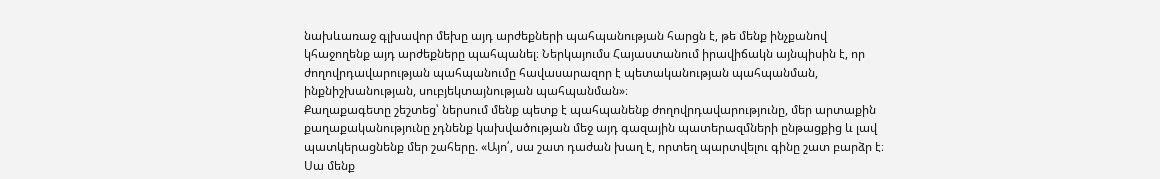նախևառաջ գլխավոր մեխը այդ արժեքների պահպանության հարցն է, թե մենք ինչքանով կհաջողենք այդ արժեքները պահպանել։ Ներկայումս Հայաստանում իրավիճակն այնպիսին է, որ ժողովրդավարության պահպանումը հավասարազոր է պետականության պահպանման, ինքնիշխանության, սուբյեկտայնության պահպանման»։
Քաղաքագետը շեշտեց՝ ներսում մենք պետք է պահպանենք ժողովրդավարությունը, մեր արտաքին քաղաքականությունը չդնենք կախվածության մեջ այդ գազային պատերազմների ընթացքից և լավ պատկերացնենք մեր շահերը. «Այո՛, սա շատ դաժան խաղ է, որտեղ պարտվելու գինը շատ բարձր է։ Սա մենք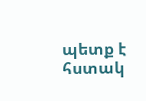պետք է հստակ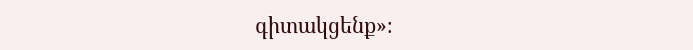գիտակցենք»։